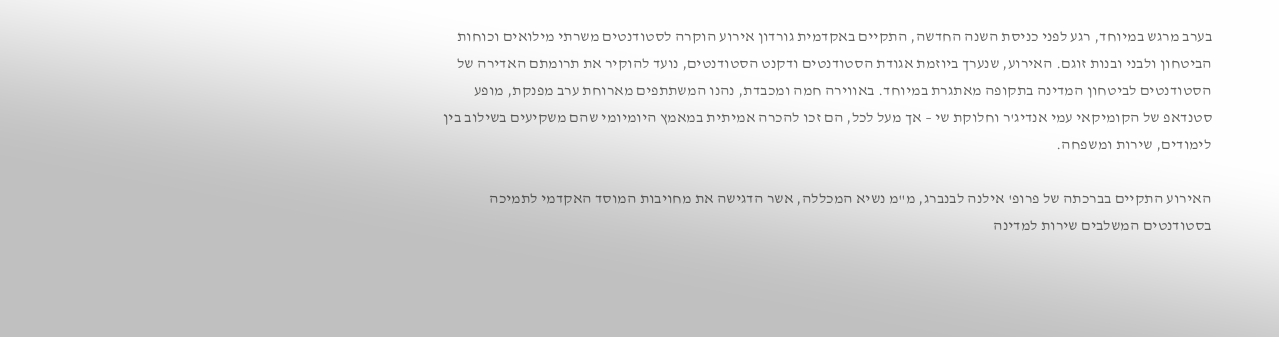בערב מרגש במיוחד, רגע לפני כניסת השנה החדשה, התקיים באקדמית גורדון אירוע הוקרה לסטודנטים משרתי מילואים וכוחות הביטחון ולבני ובנות זוגם. האירוע, שנערך ביוזמת אגודת הסטודנטים ודקנט הסטודנטים, נועד להוקיר את תרומתם האדירה של הסטודנטים לביטחון המדינה בתקופה מאתגרת במיוחד. באווירה חמה ומכבדת, נהנו המשתתפים מארוחת ערב מפנקת, מופע סטנדאפ של הקומיקאי עמי אנדיג'ר וחלוקת שי – אך מעל לכל, הם זכו להכרה אמיתית במאמץ היומיומי שהם משקיעים בשילוב בין לימודים, שירות ומשפחה.

האירוע התקיים בברכתה של פרופ' אילנה לבנברג, מ"מ נשיא המכללה, אשר הדגישה את מחויבות המוסד האקדמי לתמיכה בסטודנטים המשלבים שירות למדינה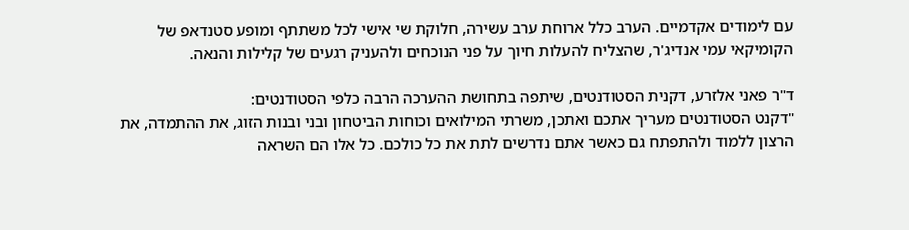עם לימודים אקדמיים. הערב כלל ארוחת ערב עשירה, חלוקת שי אישי לכל משתתף ומופע סטנדאפ של הקומיקאי עמי אנדיג'ר, שהצליח להעלות חיוך על פני הנוכחים ולהעניק רגעים של קלילות והנאה.

ד"ר פאני אלזרע, דקנית הסטודנטים, שיתפה בתחושת ההערכה הרבה כלפי הסטודנטים:
"דקנט הסטודנטים מעריך אתכם ואתכן, משרתי המילואים וכוחות הביטחון ובני ובנות הזוג, את ההתמדה, את הרצון ללמוד ולהתפתח גם כאשר אתם נדרשים לתת את כל כולכם. כל אלו הם השראה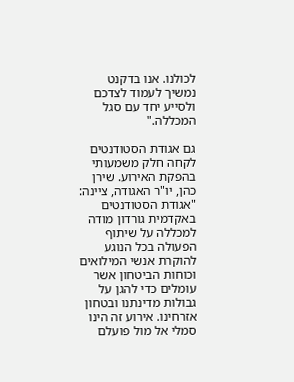לכולנו. אנו בדקנט נמשיך לעמוד לצדכם ולסייע יחד עם סגל המכללה."

גם אגודת הסטודנטים לקחה חלק משמעותי בהפקת האירוע. שירן כהן, יו"ר האגודה, ציינה:
"אגודת הסטודנטים באקדמית גורדון מודה למכללה על שיתוף הפעולה בכל הנוגע להוקרת אנשי המילואים וכוחות הביטחון אשר עומלים כדי להגן על גבולות מדינתנו ובטחון אזרחינו. אירוע זה הינו סמלי אל מול פועלם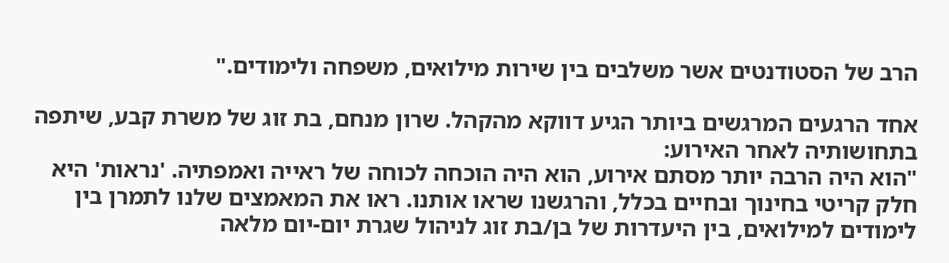הרב של הסטודנטים אשר משלבים בין שירות מילואים, משפחה ולימודים."

אחד הרגעים המרגשים ביותר הגיע דווקא מהקהל. שרון מנחם, בת זוג של משרת קבע, שיתפה בתחושותיה לאחר האירוע:
"הוא היה הרבה יותר מסתם אירוע, הוא היה הוכחה לכוחה של ראייה ואמפתיה. 'נראות' היא חלק קריטי בחינוך ובחיים בכלל, והרגשנו שראו אותנו. ראו את המאמצים שלנו לתמרן בין לימודים למילואים, בין היעדרות של בן/בת זוג לניהול שגרת יום-יום מלאה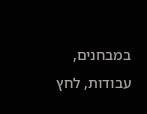במבחנים, עבודות, לחץ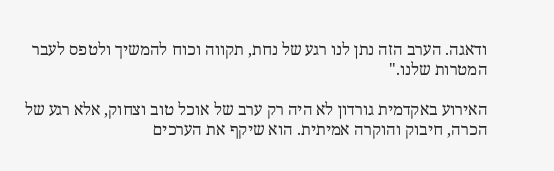ודאגה. הערב הזה נתן לנו רגע של נחת, תקווה וכוח להמשיך ולטפס לעבר המטרות שלנו."

האירוע באקדמית גורדון לא היה רק ערב של אוכל טוב וצחוק, אלא רגע של הכרה, חיבוק והוקרה אמיתית. הוא שיקף את הערכים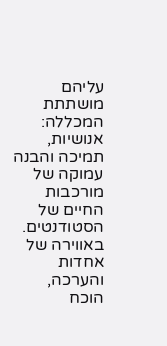עליהם מושתתת המכללה: אנושיות, תמיכה והבנה עמוקה של מורכבות החיים של הסטודנטים. באווירה של אחדות והערכה, הוכח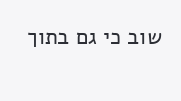שוב כי גם בתוך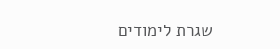שגרת לימודים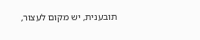תובענית, יש מקום לעצור,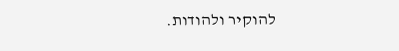להוקיר ולהודות.